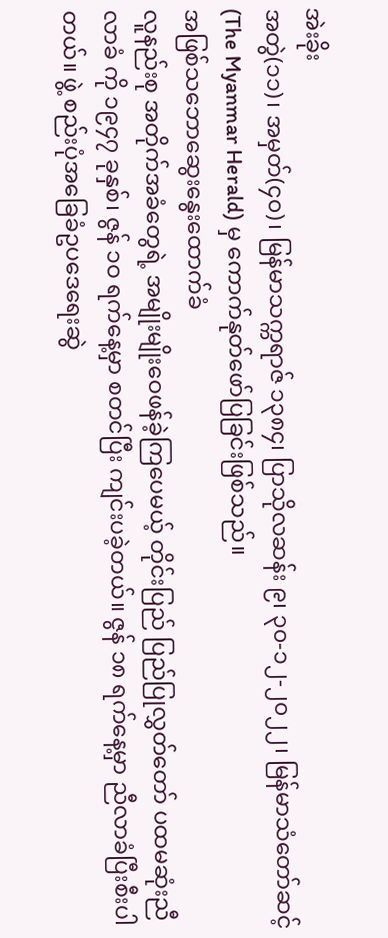အဲးခိုး
အတွဲ(၁၁)၊ အမှတ်(၄၀)၊ မြန်မာသက္ကရာဇ် ၁၃၈၄၊ ပြာသိုလဆန်း ၉၊ ၃၀-၁၂-၂၀၂၂၊ မြန်မာသံတော်ဆင့် (The Myanmar Herald) မှ ကောက်နုတ်ဖော်ပြခြင်းဖြစ်သည်။
အဖြစ်သဘောဆွေးနွေးထောက်ခံ
လူနည်းစု အတိုက်အခံတွေရဲ့ အမျိုးမျိုးဝေဖန်ခဲ့ကြပေမယ့် တိုင်းပြည် ပြည်ပြုလွှတ်တော် ပထမဆုံးညီလာခံ ကို ၁၉၄၇ ခုနှစ်၊ ဇွန် ၁ဝ ရက်နေ့မှာ စတင်ပြီး ကျင်းပခဲ့တယ်။ ဇွန် ၁၈ ရက်နေ့မှာ ညီလာခံပြီးစီးပါတယ်။ ဖွဲ့ စည်းပုံအခြေခံဥပဒေရေးဆွဲ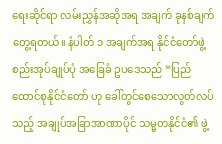ရေးဆိုင်ရာ လမ်းညွှန်အဆိုအရ အချက် ခုနစ်ချက် တွေ့ရတယ်။ နံပါတ် ၁ အချက်အရ နိုင်ငံတော်ဖွဲ့စည်းအုပ်ချုပ်ပုံ အခြေခံ ဥပဒေသည် “ပြည်ထောင်စုနိုင်ငံတော် ဟု ခေါ်တွင်စေသောလွတ်လပ်သည့် အချုပ်အခြာအာဏာပိုင် သမ္မတနိုင်ငံ၏ ဖွဲ့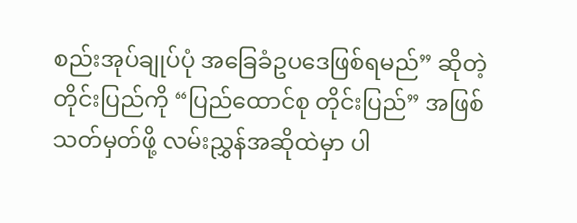စည်းအုပ်ချုပ်ပုံ အခြေခံဥပဒေဖြစ်ရမည်” ဆိုတဲ့ တိုင်းပြည်ကို “ပြည်ထောင်စု တိုင်းပြည်” အဖြစ် သတ်မှတ်ဖို့ လမ်းညွှန်အဆိုထဲမှာ ပါ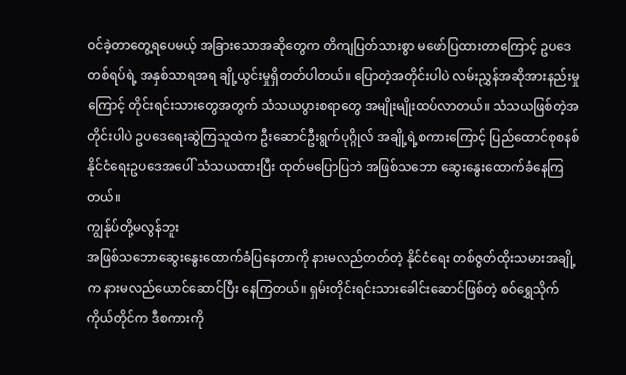ဝင်ခဲ့တာတွေ့ရပေမယ့် အခြားသောအဆိုတွေက တိကျပြတ်သားစွာ မဖော်ပြထားတာကြောင့် ဥပဒေတစ်ရပ်ရဲ့ အနှစ်သာရအရ ချို့ယွင်းမှုရှိတတ်ပါတယ်။ ပြောတဲ့အတိုင်းပါပဲ လမ်းညွှန်အဆိုအားနည်းမှုကြောင့် တိုင်းရင်းသားတွေအတွက် သံသယပွားစရာတွေ အမျိုးမျိုးထပ်လာတယ်။ သံသယဖြစ်တဲ့အတိုင်းပါပဲ ဥပဒေရေးဆွဲကြသူထဲက ဦးဆောင်ဦးရွက်ပုဂ္ဂိုလ် အချို့ရဲ့စကားကြောင့် ပြည်ထောင်စုစနစ် နိုင်ငံရေးဥပဒေအပေါ် သံသယထားပြီး ထုတ်မပြောပြဘဲ အဖြစ်သဘော ဆွေးနွေးထောက်ခံနေကြတယ်။
ကျွန်ုပ်တို့မလွန်ဘူး
အဖြစ်သဘောဆွေးနွေးထောက်ခံပြနေတာကို နားမလည်တတ်တဲ့ နိုင်ငံရေး တစ်ဇွတ်ထိုးသမားအချို့က နားမလည်ယောင်ဆောင်ပြီး နေကြတယ်။ ရှမ်းတိုင်းရင်းသားခေါင်းဆောင်ဖြစ်တဲ့ စဝ်ရွှေသိုက်ကိုယ်တိုင်က ဒီစကားကို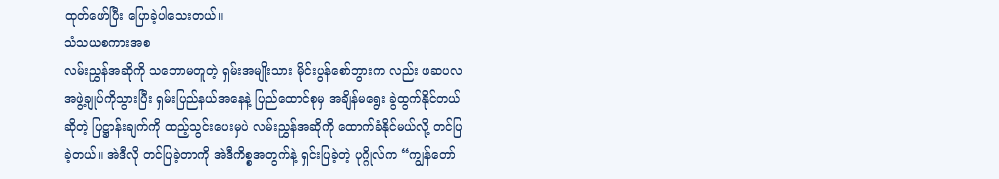ထုတ်ဖော်ပြီး ပြောခဲ့ပါသေးတယ်။
သံသယစကားအစ
လမ်းညွှန်အဆိုကို သဘောမတူတဲ့ ရှမ်းအမျိုးသား မိုင်းပွန်စော်ဘွားက လည်း ဖဆပလအဖွဲ့ချုပ်ကိုသွားပြီး ရှမ်းပြည်နယ်အနေနဲ့ ပြည်ထောင်စုမှ အချိန်မရွေး ခွဲထွက်နိုင်တယ်ဆိုတဲ့ ပြဋ္ဌာန်းချက်ကို ထည့်သွင်းပေးမှပဲ လမ်းညွှန်အဆိုကို ထောက်ခံနိုင်မယ်လို့ တင်ပြခဲ့တယ်။ အဲဒီလို တင်ပြခဲ့တာကို အဲဒီကိစ္စအတွက်နဲ့ ရှင်းပြခဲ့တဲ့ ပုဂ္ဂိုလ်က “ကျွန်တော်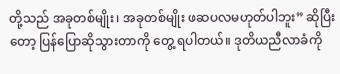တို့သည် အခုတစ်မျိုး၊ အခုတစ်မျိုး ဖဆပလမဟုတ်ပါဘူး” ဆိုပြီးတော့ ပြန်ပြောဆိုသွားတာကို တွေ့ ရပါတယ်။ ဒုတိယညီလာခံကို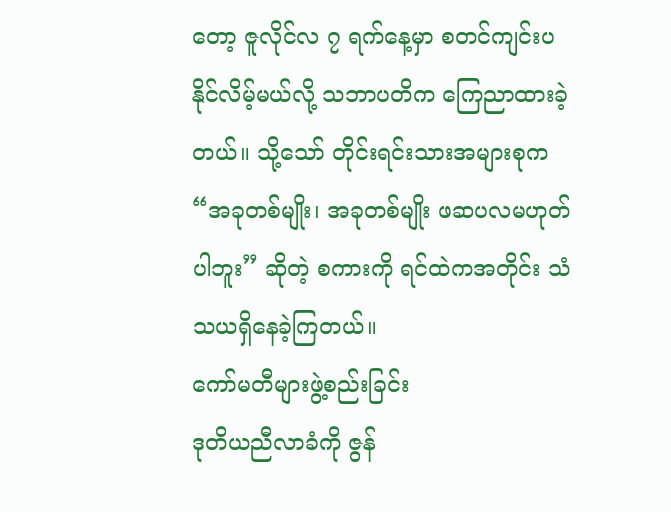တော့ ဇူလိုင်လ ၇ ရက်နေ့မှာ စတင်ကျင်းပနိုင်လိမ့်မယ်လို့ သဘာပတိက ကြေညာထားခဲ့တယ်။ သို့သော် တိုင်းရင်းသားအများစုက “အခုတစ်မျိုး၊ အခုတစ်မျိုး ဖဆပလမဟုတ်ပါဘူး” ဆိုတဲ့ စကားကို ရင်ထဲကအတိုင်း သံသယရှိနေခဲ့ကြတယ်။
ကော်မတီများဖွဲ့စည်းခြင်း
ဒုတိယညီလာခံကို ဇွန်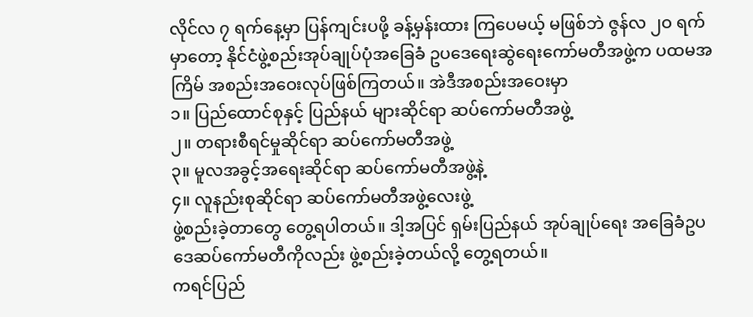လိုင်လ ၇ ရက်နေ့မှာ ပြန်ကျင်းပဖို့ ခန့်မှန်းထား ကြပေမယ့် မဖြစ်ဘဲ ဇွန်လ ၂ဝ ရက်မှာတော့ နိုင်ငံဖွဲ့စည်းအုပ်ချုပ်ပုံအခြေခံ ဥပဒေရေးဆွဲရေးကော်မတီအဖွဲ့က ပထမအကြိမ် အစည်းအဝေးလုပ်ဖြစ်ကြတယ်။ အဲဒီအစည်းအဝေးမှာ
၁။ ပြည်ထောင်စုနှင့် ပြည်နယ် များဆိုင်ရာ ဆပ်ကော်မတီအဖွဲ့
၂။ တရားစီရင်မှုဆိုင်ရာ ဆပ်ကော်မတီအဖွဲ့
၃။ မူလအခွင့်အရေးဆိုင်ရာ ဆပ်ကော်မတီအဖွဲ့နဲ့
၄။ လူနည်းစုဆိုင်ရာ ဆပ်ကော်မတီအဖွဲ့လေးဖွဲ့
ဖွဲ့စည်းခဲ့တာတွေ တွေ့ရပါတယ်။ ဒါ့အပြင် ရှမ်းပြည်နယ် အုပ်ချုပ်ရေး အခြေခံဥပဒေဆပ်ကော်မတီကိုလည်း ဖွဲ့စည်းခဲ့တယ်လို့ တွေ့ရတယ်။
ကရင်ပြည်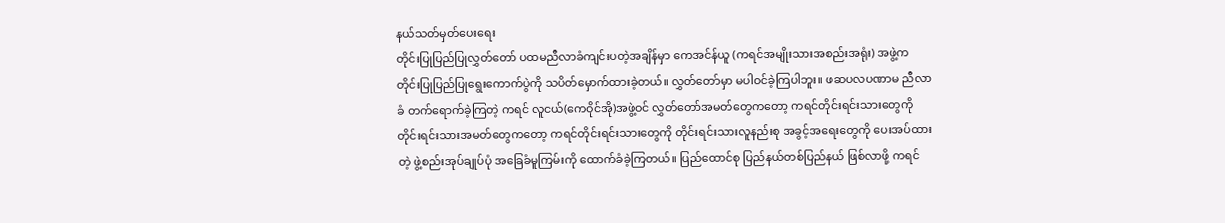နယ်သတ်မှတ်ပေးရေး
တိုင်းပြုပြည်ပြုလွှတ်တော် ပထမညီလာခံကျင်းပတဲ့အချိန်မှာ ကေအင်န်ယူ (ကရင်အမျိုးသားအစည်းအရုံး) အဖွဲ့က တိုင်းပြုပြည်ပြုရွေးကောက်ပွဲကို သပိတ်မှောက်ထားခဲ့တယ်။ လွှတ်တော်မှာ မပါဝင်ခဲ့ကြပါဘူး။ ဖဆပလပဏာမ ညီလာခံ တက်ရောက်ခဲ့ကြတဲ့ ကရင် လူငယ်(ကေဝိုင်အို)အဖွဲ့ဝင် လွှတ်တော်အမတ်တွေကတော့ ကရင်တိုင်းရင်းသားတွေကို တိုင်းရင်းသားအမတ်တွေကတော့ ကရင်တိုင်းရင်းသားတွေကို တိုင်းရင်းသားလူနည်းစု အခွင့်အရေးတွေကို ပေးအပ်ထားတဲ့ ဖွဲ့စည်းအုပ်ချုပ်ပုံ အခြေခံမူကြမ်းကို ထောက်ခံခဲ့ကြတယ်။ ပြည်ထောင်စု ပြည်နယ်တစ်ပြည်နယ် ဖြစ်လာဖို့ ကရင်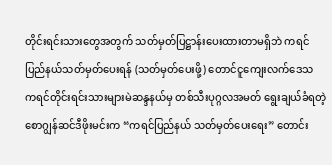တိုင်းရင်းသားတွေအတွက် သတ်မှတ်ပြဋ္ဌာန်းပေးထားတာမရှိဘဲ ကရင်ပြည်နယ်သတ်မှတ်ပေးရန် (သတ်မှတ်ပေးဖို့) တောင်ငူကျေးလက်ဒေသ ကရင်တိုင်းရင်းသားများမဲဆန္ဒနယ်မှ တစ်သီးပုဂ္ဂလအမတ် ရွေးချယ်ခံရတဲ့ စောဂျွန်ဆင်ဒီဖိုးမင်းက “ကရင်ပြည်နယ် သတ်မှတ်ပေးရေး” တောင်း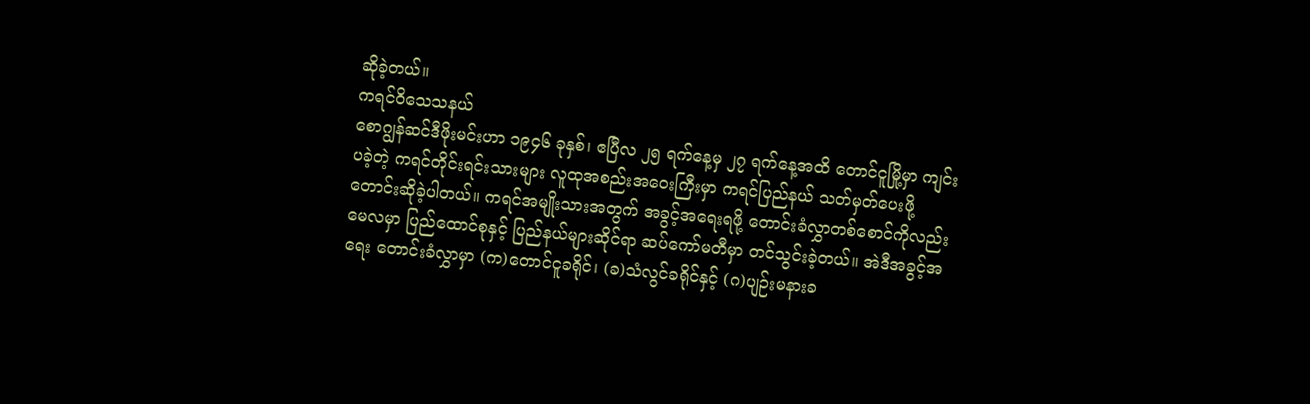ဆိုခဲ့တယ်။
ကရင်ဝိသေသနယ်
စောဂျွန်ဆင်ဒီဖိုးမင်းဟာ ၁၉၄၆ ခုနှစ်၊ ဧပြီလ ၂၅ ရက်နေ့မှ ၂၇ ရက်နေ့အထိ တောင်ငူမြို့မှာ ကျင်းပခဲ့တဲ့ ကရင်တိုင်းရင်းသားများ လူထုအစည်းအဝေးကြီးမှာ ကရင်ပြည်နယ် သတ်မှတ်ပေးဖို့ တောင်းဆိုခဲ့ပါတယ်။ ကရင်အမျိုးသားအတွက် အခွင့်အရေးရဖို့ တောင်းခံလွှာတစ်စောင်ကိုလည်း မေလမှာ ပြည်ထောင်စုနှင့် ပြည်နယ်များဆိုင်ရာ ဆပ်ကော်မတီမှာ တင်သွင်းခဲ့တယ်။ အဲဒီအခွင့်အရေး တောင်းခံလွှာမှာ (က)တောင်ငူခရိုင်၊ (ခ)သံလွင်ခရိုင်နှင့် (ဂ)ပျဉ်းမနားခ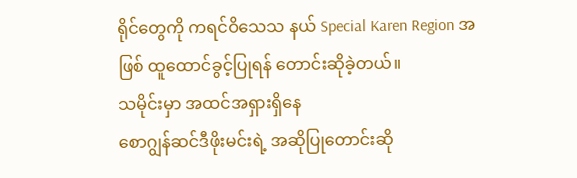ရိုင်တွေကို ကရင်ဝိသေသ နယ် Special Karen Region အဖြစ် ထူထောင်ခွင့်ပြုရန် တောင်းဆိုခဲ့တယ်။
သမိုင်းမှာ အထင်အရှားရှိနေ
စောဂျွန်ဆင်ဒီဖိုးမင်းရဲ့ အဆိုပြုတောင်းဆို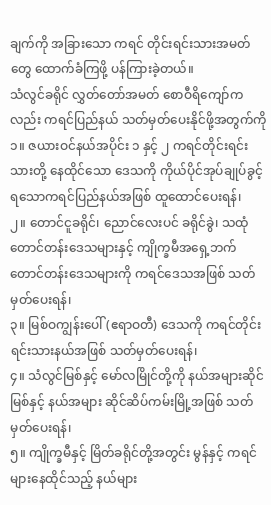ချက်ကို အခြားသော ကရင် တိုင်းရင်းသားအမတ်တွေ ထောက်ခံကြဖို့ ပန်ကြားခဲ့တယ်။
သံလွင်ခရိုင် လွှတ်တော်အမတ် စောဝီရိကျော်ကလည်း ကရင်ပြည်နယ် သတ်မှတ်ပေးနိုင်ဖို့အတွက်ကို
၁။ ဇယားဝင်နယ်အပိုင်း ၁ နှင့် ၂ ကရင်တိုင်းရင်းသားတို့ နေထိုင်သော ဒေသကို ကိုယ်ပိုင်အုပ်ချုပ်ခွင့်ရသောကရင်ပြည်နယ်အဖြစ် ထူထောင်ပေးရန်၊
၂။ တောင်ငူခရိုင်၊ ညောင်လေးပင် ခရိုင်ခွဲ၊ သထုံတောင်တန်းဒေသများနှင့် ကျိုက္ခမီအရှေ့ဘက် တောင်တန်းဒေသများကို ကရင်ဒေသအဖြစ် သတ်မှတ်ပေးရန်၊
၃။ မြစ်ဝကျွန်းပေါ် (ဧရာဝတီ) ဒေသကို ကရင်တိုင်းရင်းသားနယ်အဖြစ် သတ်မှတ်ပေးရန်၊
၄။ သံလွင်မြစ်နှင့် မော်လမြိုင်တို့ကို နယ်အများဆိုင်မြစ်နှင့် နယ်အများ ဆိုင်ဆိပ်ကမ်းမြို့အဖြစ် သတ်မှတ်ပေးရန်၊
၅။ ကျိုက္ခမီနှင့် မြိတ်ခရိုင်တို့အတွင်း မွန်နှင့် ကရင်များနေထိုင်သည့် နယ်များ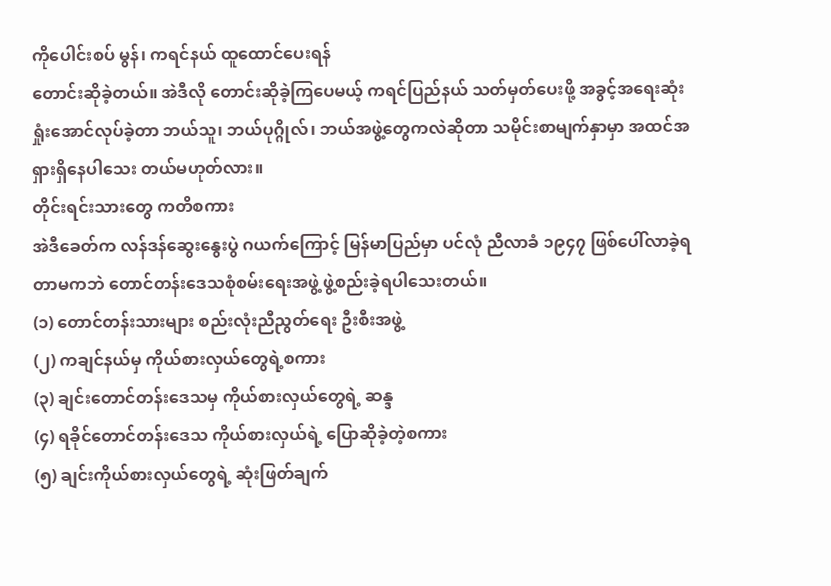ကိုပေါင်းစပ် မွန်၊ ကရင်နယ် ထူထောင်ပေးရန်
တောင်းဆိုခဲ့တယ်။ အဲဒီလို တောင်းဆိုခဲ့ကြပေမယ့် ကရင်ပြည်နယ် သတ်မှတ်ပေးဖို့ အခွင့်အရေးဆုံးရှုံးအောင်လုပ်ခဲ့တာ ဘယ်သူ၊ ဘယ်ပုဂ္ဂိုလ်၊ ဘယ်အဖွဲ့တွေကလဲဆိုတာ သမိုင်းစာမျက်နှာမှာ အထင်အရှားရှိနေပါသေး တယ်မဟုတ်လား။
တိုင်းရင်းသားတွေ ကတိစကား
အဲဒီခေတ်က လန်ဒန်ဆွေးနွေးပွဲ ဂယက်ကြောင့် မြန်မာပြည်မှာ ပင်လုံ ညီလာခံ ၁၉၄၇ ဖြစ်ပေါ်လာခဲ့ရတာမကဘဲ တောင်တန်းဒေသစုံစမ်းရေးအဖွဲ့ ဖွဲ့စည်းခဲ့ရပါသေးတယ်။
(၁) တောင်တန်းသားများ စည်းလုံးညီညွတ်ရေး ဦးစီးအဖွဲ့
(၂) ကချင်နယ်မှ ကိုယ်စားလှယ်တွေရဲ့စကား
(၃) ချင်းတောင်တန်းဒေသမှ ကိုယ်စားလှယ်တွေရဲ့ ဆန္ဒ
(၄) ရခိုင်တောင်တန်းဒေသ ကိုယ်စားလှယ်ရဲ့ ပြောဆိုခဲ့တဲ့စကား
(၅) ချင်းကိုယ်စားလှယ်တွေရဲ့ ဆုံးဖြတ်ချက်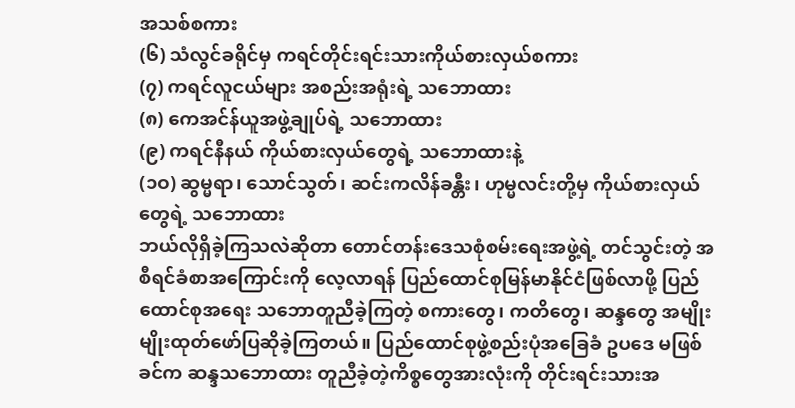အသစ်စကား
(၆) သံလွင်ခရိုင်မှ ကရင်တိုင်းရင်းသားကိုယ်စားလှယ်စကား
(၇) ကရင်လူငယ်များ အစည်းအရုံးရဲ့ သဘောထား
(၈) ကေအင်န်ယူအဖွဲ့ချုပ်ရဲ့ သဘောထား
(၉) ကရင်နီနယ် ကိုယ်စားလှယ်တွေရဲ့ သဘောထားနဲ့
(၁ဝ) ဆွမ္မရာ၊ သောင်သွတ်၊ ဆင်းကလိန်ခန္တီး၊ ဟုမ္မလင်းတို့မှ ကိုယ်စားလှယ်တွေရဲ့ သဘောထား
ဘယ်လိုရှိခဲ့ကြသလဲဆိုတာ တောင်တန်းဒေသစုံစမ်းရေးအဖွဲ့ရဲ့ တင်သွင်းတဲ့ အစီရင်ခံစာအကြောင်းကို လေ့လာရန် ပြည်ထောင်စုမြန်မာနိုင်ငံဖြစ်လာဖို့ ပြည်ထောင်စုအရေး သဘောတူညီခဲ့ကြတဲ့ စကားတွေ၊ ကတိတွေ၊ ဆန္ဒတွေ အမျိုးမျိုးထုတ်ဖော်ပြဆိုခဲ့ကြတယ်။ ပြည်ထောင်စုဖွဲ့စည်းပုံအခြေခံ ဥပဒေ မဖြစ်ခင်က ဆန္ဒသဘောထား တူညီခဲ့တဲ့ကိစ္စတွေအားလုံးကို တိုင်းရင်းသားအ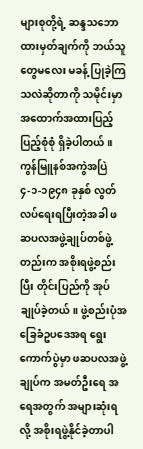များစုတို့ရဲ့ ဆန္ဒသဘောထားမှတ်ချက်ကို ဘယ်သူတွေမလေး မခန့် ပြုခဲ့ကြသလဲဆိုတာကို သမိုင်းမှာ အထောက်အထားပြည့်ပြည့်စုံစုံ ရှိခဲ့ပါတယ်။
ကွန်မြူနစ်အကွဲအပြဲ
၄-၁-၁၉၄၈ ခုနှစ် လွတ်လပ်ရေးရပြီးတဲ့အခါ ဖဆပလအဖွဲ့ချုပ်တစ်ဖွဲ့ တည်းက အစိုးရဖွဲ့စည်းပြီး တိုင်းပြည်ကို အုပ်ချုပ်ခဲ့တယ်။ ဖွဲ့စည်းပုံအခြေခံဥပဒေအရ ရွေးကောက်ပွဲမှာ ဖဆပလအဖွဲ့ချုပ်က အမတ်ဦးရေ အရေအတွက် အများဆုံးရလို့ အစိုးရဖွဲ့နိုင်ခဲ့တာပါ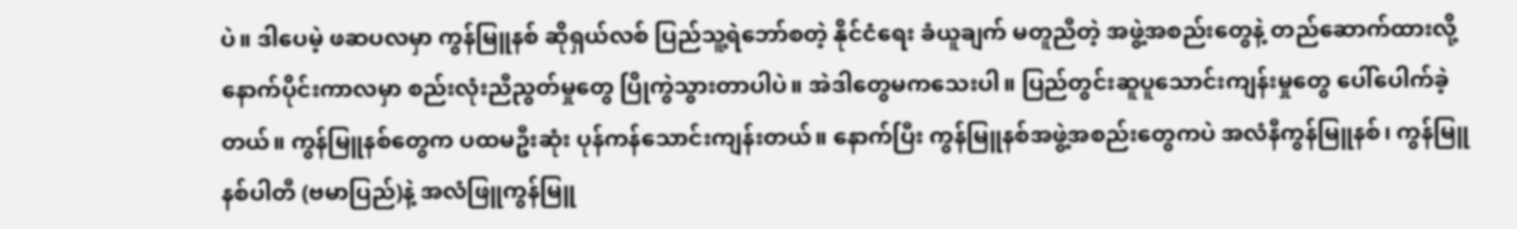ပဲ။ ဒါပေမဲ့ ဖဆပလမှာ ကွန်မြူနစ် ဆိုရှယ်လစ် ပြည်သူ့ရဲဘော်စတဲ့ နိုင်ငံရေး ခံယူချက် မတူညီတဲ့ အဖွဲ့အစည်းတွေနဲ့ တည်ဆောက်ထားလို့ နောက်ပိုင်းကာလမှာ စည်းလုံးညီညွတ်မှုတွေ ပြိုကွဲသွားတာပါပဲ။ အဲဒါတွေမကသေးပါ။ ပြည်တွင်းဆူပူသောင်းကျန်းမှုတွေ ပေါ်ပေါက်ခဲ့တယ်။ ကွန်မြူနစ်တွေက ပထမဦးဆုံး ပုန်ကန်သောင်းကျန်းတယ်။ နောက်ပြီး ကွန်မြူနစ်အဖွဲ့အစည်းတွေကပဲ အလံနီကွန်မြူနစ်၊ ကွန်မြူနစ်ပါတီ (ဗမာပြည်)နဲ့ အလံဖြူကွန်မြူ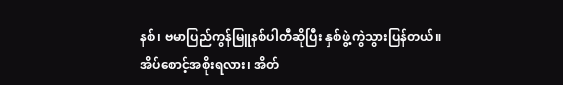နစ်၊ ဗမာပြည်ကွန်မြူနစ်ပါတီဆိုပြီး နှစ်ဖွဲ့ကွဲသွားပြန်တယ်။
အိပ်စောင့်အစိုးရလား၊ အိတ်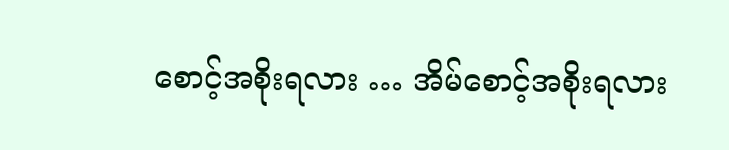စောင့်အစိုးရလား … အိမ်စောင့်အစိုးရလား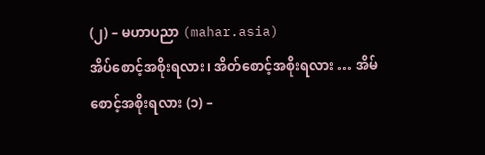(၂) – မဟာပညာ (mahar.asia)
အိပ်စောင့်အစိုးရလား၊ အိတ်စောင့်အစိုးရလား … အိမ်စောင့်အစိုးရလား (၁) –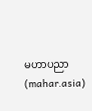မဟာပညာ (mahar.asia)